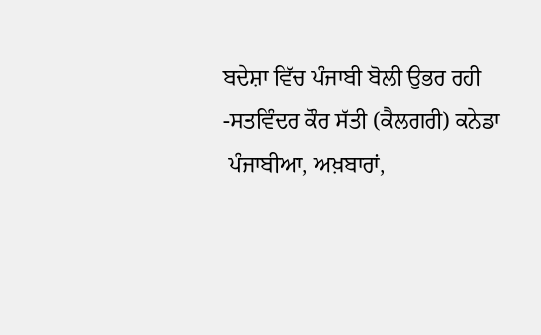ਬਦੇਸ਼ਾ ਵਿੱਚ ਪੰਜਾਬੀ ਬੋਲੀ ਉਭਰ ਰਹੀ
-ਸਤਵਿੰਦਰ ਕੌਰ ਸੱਤੀ (ਕੈਲਗਰੀ) ਕਨੇਡਾ
 ਪੰਜਾਬੀਆ, ਅਖ਼ਬਾਰਾਂ,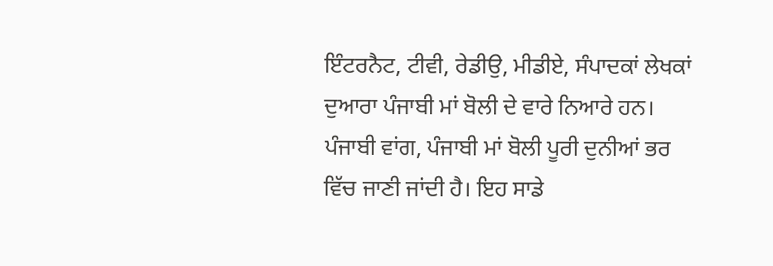ਇੰਟਰਨੈਟ, ਟੀਵੀ, ਰੇਡੀਉ, ਮੀਡੀਏ, ਸੰਪਾਦਕਾਂ ਲੇਖਕਾਂ ਦੁਆਰਾ ਪੰਜਾਬੀ ਮਾਂ ਬੋਲੀ ਦੇ ਵਾਰੇ ਨਿਆਰੇ ਹਨ। ਪੰਜਾਬੀ ਵਾਂਗ, ਪੰਜਾਬੀ ਮਾਂ ਬੋਲੀ ਪੂਰੀ ਦੁਨੀਆਂ ਭਰ ਵਿੱਚ ਜਾਣੀ ਜਾਂਦੀ ਹੈ। ਇਹ ਸਾਡੇ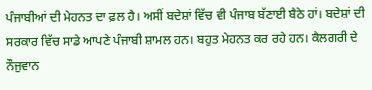ਪੰਜਾਬੀਆਂ ਦੀ ਮੇਹਨਤ ਦਾ ਫ਼ਲ ਹੈ। ਅਸੀਂ ਬਦੇਸ਼ਾਂ ਵਿੱਚ ਵੀ ਪੰਜਾਬ ਬੱਣਾਈ ਬੈਠੇ ਹਾਂ। ਬਦੇਸ਼ਾਂ ਦੀ ਸਰਕਾਰ ਵਿੱਚ ਸਾਡੇ ਆਪਣੇ ਪੰਜਾਬੀ ਸ਼ਾਮਲ ਹਨ। ਬਹੁਤ ਮੇਹਨਤ ਕਰ ਰਹੇ ਹਨ। ਕੈਲਗਰੀ ਦੇ ਨੌਜੁਵਾਨ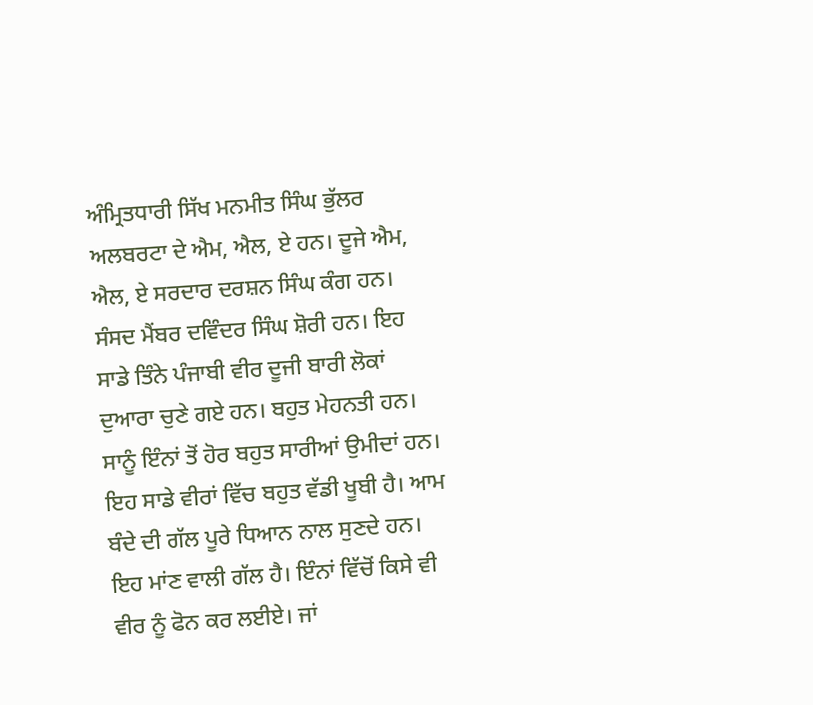ਅੰਮ੍ਰਿਤਧਾਰੀ ਸਿੱਖ ਮਨਮੀਤ ਸਿੰਘ ਭੁੱਲਰ ਅਲਬਰਟਾ ਦੇ ਐਮ, ਐਲ, ਏ ਹਨ। ਦੂਜੇ ਐਮ, ਐਲ, ਏ ਸਰਦਾਰ ਦਰਸ਼ਨ ਸਿੰਘ ਕੰਗ ਹਨ। ਸੰਸਦ ਮੈਂਬਰ ਦਵਿੰਦਰ ਸਿੰਘ ਸ਼ੋਰੀ ਹਨ। ਇਹ ਸਾਡੇ ਤਿੰਨੇ ਪੰਜਾਬੀ ਵੀਰ ਦੂਜੀ ਬਾਰੀ ਲੋਕਾਂ ਦੁਆਰਾ ਚੁਣੇ ਗਏ ਹਨ। ਬਹੁਤ ਮੇਹਨਤੀ ਹਨ। ਸਾਨੂੰ ਇੰਨਾਂ ਤੋਂ ਹੋਰ ਬਹੁਤ ਸਾਰੀਆਂ ਉਮੀਦਾਂ ਹਨ। ਇਹ ਸਾਡੇ ਵੀਰਾਂ ਵਿੱਚ ਬਹੁਤ ਵੱਡੀ ਖੂਬੀ ਹੈ। ਆਮ ਬੰਦੇ ਦੀ ਗੱਲ ਪੂਰੇ ਧਿਆਨ ਨਾਲ ਸੁਣਦੇ ਹਨ। ਇਹ ਮਾਂਣ ਵਾਲੀ ਗੱਲ ਹੈ। ਇੰਨਾਂ ਵਿੱਚੋਂ ਕਿਸੇ ਵੀ ਵੀਰ ਨੂੰ ਫੋਨ ਕਰ ਲਈਏ। ਜਾਂ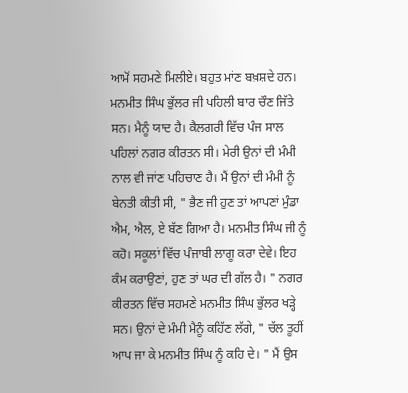ਆਮੋਂ ਸਹਮਣੇ ਮਿਲੀਏ। ਬਹੁਤ ਮਾਂਣ ਬਖ਼ਸ਼ਦੇ ਹਨ। ਮਨਮੀਤ ਸਿੰਘ ਭੁੱਲਰ ਜੀ ਪਹਿਲੀ ਬਾਰ ਚੌਣ ਜਿੱਤੇ ਸਨ। ਮੈਨੂੰ ਯਾਦ ਹੈ। ਕੈਲਗਰੀ ਵਿੱਚ ਪੰਜ ਸਾਲ ਪਹਿਲਾਂ ਨਗਰ ਕੀਰਤਨ ਸੀ। ਮੇਰੀ ਉਨਾਂ ਦੀ ਮੰਮੀ ਨਾਲ ਵੀ ਜਾਂਣ ਪਹਿਚਾਣ ਹੈ। ਮੈਂ ਉਨਾਂ ਦੀ ਮੰਮੀ ਨੂੰ ਬੇਨਤੀ ਕੀਤੀ ਸੀ, " ਭੈਣ ਜੀ ਹੁਣ ਤਾਂ ਆਪਣਾਂ ਮੁੰਡਾ ਐਮ, ਐਲ, ਏ ਬੱਣ ਗਿਆ ਹੈ। ਮਨਮੀਤ ਸਿੰਘ ਜੀ ਨੂੰ ਕਹੋ। ਸਕੂਲਾਂ ਵਿੱਚ ਪੰਜਾਬੀ ਲਾਗੂ ਕਰਾ ਦੇਵੇ। ਇਹ ਕੰਮ ਕਰਾਉਣਾਂ, ਹੁਣ ਤਾਂ ਘਰ ਦੀ ਗੱਲ ਹੈ। " ਨਗਰ ਕੀਰਤਨ ਵਿੱਚ ਸਹਮਣੇ ਮਨਮੀਤ ਸਿੰਘ ਭੁੱਲਰ ਖੜ੍ਹੇ ਸਨ। ਉਨਾਂ ਦੇ ਮੰਮੀ ਮੈਨੂੰ ਕਹਿੱਣ ਲੱਗੇ, " ਚੱਲ ਤੂਹੀਂ ਆਪ ਜਾ ਕੇ ਮਨਮੀਤ ਸਿੰਘ ਨੂੰ ਕਹਿ ਦੇ। " ਮੈਂ ਉਸ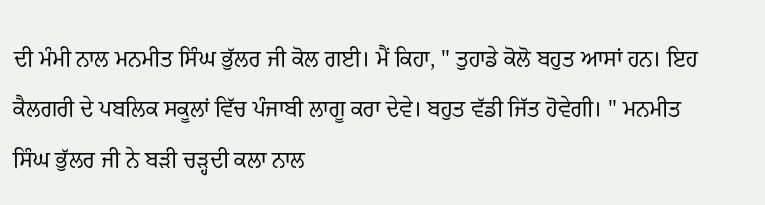ਦੀ ਮੰਮੀ ਨਾਲ ਮਨਮੀਤ ਸਿੰਘ ਭੁੱਲਰ ਜੀ ਕੋਲ ਗਈ। ਮੈਂ ਕਿਹਾ, " ਤੁਹਾਡੇ ਕੋਲੋ ਬਹੁਤ ਆਸਾਂ ਹਨ। ਇਹ ਕੈਲਗਰੀ ਦੇ ਪਬਲਿਕ ਸਕੂਲਾਂ ਵਿੱਚ ਪੰਜਾਬੀ ਲਾਗੂ ਕਰਾ ਦੇਵੇ। ਬਹੁਤ ਵੱਡੀ ਜਿੱਤ ਹੋਵੇਗੀ। " ਮਨਮੀਤ ਸਿੰਘ ਭੁੱਲਰ ਜੀ ਨੇ ਬੜੀ ਚੜ੍ਹਦੀ ਕਲਾ ਨਾਲ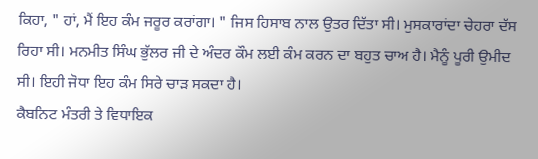ਕਿਹਾ, " ਹਾਂ, ਮੈਂ ਇਹ ਕੰਮ ਜਰੂਰ ਕਰਾਂਗਾ। " ਜਿਸ ਹਿਸਾਬ ਨਾਲ ਉਤਰ ਦਿੱਤਾ ਸੀ। ਮੁਸਕਾਰਾਂਦਾ ਚੇਹਰਾ ਦੱਸ ਰਿਹਾ ਸੀ। ਮਨਮੀਤ ਸਿੰਘ ਭੁੱਲਰ ਜੀ ਦੇ ਅੰਦਰ ਕੌਮ ਲਈ ਕੰਮ ਕਰਨ ਦਾ ਬਹੁਤ ਚਾਅ ਹੈ। ਮੈਨੂੰ ਪੂਰੀ ਉਮੀਦ ਸੀ। ਇਹੀ ਜੋਧਾ ਇਹ ਕੰਮ ਸਿਰੇ ਚਾੜ ਸਕਦਾ ਹੈ।
ਕੈਬਨਿਟ ਮੰਤਰੀ ਤੇ ਵਿਧਾਇਕ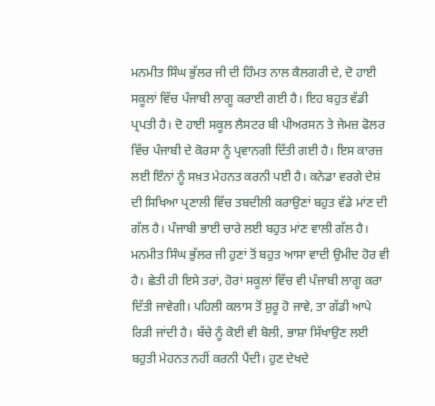ਮਨਮੀਤ ਸਿੰਘ ਭੁੱਲਰ ਜੀ ਦੀ ਹਿੰਮਤ ਨਾਲ ਕੈਲਗਰੀ ਦੇ, ਦੋ ਹਾਈ ਸਕੂਲਾਂ ਵਿੱਚ ਪੰਜਾਬੀ ਲਾਗੂ ਕਰਾਈ ਗਈ ਹੈ। ਇਹ ਬਹੁਤ ਵੱਡੀ ਪ੍ਰਪਤੀ ਹੈ। ਦੋ ਹਾਈ ਸਕੂਲ ਲੈਸਟਰ ਬੀ ਪੀਅਰਸਨ ਤੇ ਜੇਮਜ਼ ਫੋਲਰ ਵਿੱਚ ਪੰਜਾਬੀ ਦੇ ਕੋਰਸਾ ਨੂੰ ਪ੍ਰਵਾਨਗੀ ਦਿੱਤੀ ਗਈ ਹੈ। ਇਸ ਕਾਰਜ਼ ਲਈ ਇੰਨਾਂ ਨੂੰ ਸਖ਼ਤ ਮੇਹਨਤ ਕਰਨੀ ਪਈ ਹੈ। ਕਨੇਡਾ ਵਰਗੇ ਦੇਸ਼ਂ ਦੀ ਸਿਖਿਆ ਪ੍ਰਣਾਲੀ ਵਿੱਚ ਤਬਦੀਲੀ ਕਰਾਉਣਾਂ ਬਹੁਤ ਵੱਡੇ ਮਾਂਣ ਦੀ ਗੱਲ ਹੈ। ਪੰਜਾਬੀ ਭਾਈ ਚਾਰੇ ਲਈ ਬਹੁਤ ਮਾਂਣ ਵਾਲੀ ਗੱਲ ਹੈ। ਮਨਮੀਤ ਸਿੰਘ ਭੁੱਲਰ ਜੀ ਹੁਣਾਂ ਤੋਂ ਬਹੁਤ ਆਸਾ ਵਾਦੀ ਉਮੀਦ ਹੋਰ ਵੀ ਹੈ। ਛੇਤੀ ਹੀ ਇਸੇ ਤਰਾਂ, ਹੋਰਾਂ ਸਕੂਲਾਂ ਵਿੱਚ ਵੀ ਪੰਜਾਬੀ ਲਾਗੂ ਕਰਾ ਦਿੱਤੀ ਜਾਵੇਗੀ। ਪਹਿਲੀ ਕਲਾਸ ਤੋਂ ਸ਼ੁਰੂ ਹੋ ਜਾਵੇ, ਤਾ ਗੱਡੀ ਆਪੇ ਰਿੜੀ ਜਾਂਦੀ ਹੈ। ਬੱਚੇ ਨੂੰ ਕੋਈ ਵੀ ਬੋਲੀ, ਭਾਸ਼ਾ ਸਿੱਖਾਉਣ ਲਈ ਬਹੁਤੀ ਮੇਹਨਤ ਨਹੀਂ ਕਰਨੀ ਪੈਂਦੀ। ਹੁਣ ਦੇਖਦੇ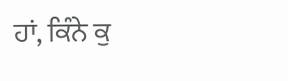ਹਾਂ, ਕਿੰਨੇ ਕੁ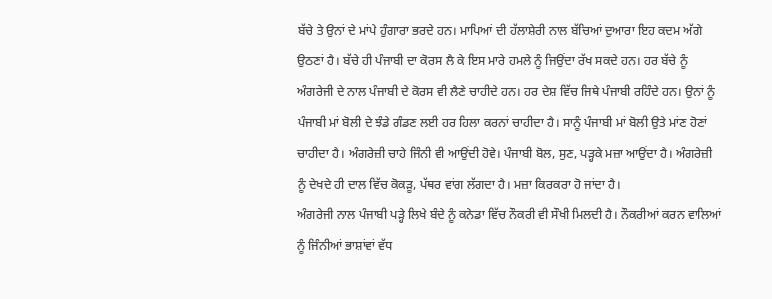ਬੱਚੇ ਤੇ ਉਨਾਂ ਦੇ ਮਾਂਪੇ ਹੁੰਗਾਰਾ ਭਰਦੇ ਹਨ। ਮਾਪਿਆਂ ਦੀ ਹੱਲਾਸ਼ੇਰੀ ਨਾਲ ਬੱਚਿਆਂ ਦੁਆਰਾ ਇਹ ਕਦਮ ਅੱਗੇ ਉਠਣਾਂ ਹੈ। ਬੱਚੇ ਹੀ ਪੰਜਾਬੀ ਦਾ ਕੋਰਸ ਲੈ ਕੇ ਇਸ ਮਾਰੇ ਹਮਲੇ ਨੂੰ ਜਿਉਂਦਾ ਰੱਖ ਸਕਦੇ ਹਨ। ਹਰ ਬੱਚੇ ਨੂੰ ਅੰਗਰੇਜੀ ਦੇ ਨਾਲ ਪੰਜਾਬੀ ਦੇ ਕੋਰਸ ਵੀ ਲੈਣੇ ਚਾਹੀਦੇ ਹਨ। ਹਰ ਦੇਸ਼ ਵਿੱਚ ਜਿਥੇ ਪੰਜਾਬੀ ਰਹਿੰਦੇ ਹਨ। ਉਨਾਂ ਨੂੰ ਪੰਜਾਬੀ ਮਾਂ ਬੋਲੀ ਦੇ ਝੰਡੇ ਗੰਡਣ ਲਈ ਹਰ ਹਿਲਾ ਕਰਨਾਂ ਚਾਹੀਦਾ ਹੈ। ਸਾਨੂੰ ਪੰਜਾਬੀ ਮਾਂ ਬੋਲੀ ਉਤੇ ਮਾਂਣ ਹੋਣਾਂ ਚਾਹੀਦਾ ਹੈ। ਅੰਗਰੇਜ਼ੀ ਚਾਹੇ ਜਿੰਨੀ ਵੀ ਆਉਂਦੀ ਹੋਵੇ। ਪੰਜਾਬੀ ਬੋਲ, ਸੁਣ, ਪੜ੍ਹਕੇ ਮਜ਼ਾ ਆਉਂਦਾ ਹੈ। ਅੰਗਰੇਜ਼ੀ ਨੂੰ ਦੇਖਦੇ ਹੀ ਦਾਲ ਵਿੱਚ ਕੋਕੜੂ, ਪੱਥਰ ਵਾਂਗ ਲੱਗਦਾ ਹੈ। ਮਜ਼ਾ ਕਿਰਕਰਾ ਹੋ ਜਾਂਦਾ ਹੈ।
ਅੰਗਰੇਜੀ ਨਾਲ ਪੰਜਾਬੀ ਪੜ੍ਹੇ ਲਿਖੇ ਬੰਦੇ ਨੂੰ ਕਨੇਡਾ ਵਿੱਚ ਨੌਕਰੀ ਵੀ ਸੌਖੀ ਮਿਲਦੀ ਹੈ। ਨੌਕਰੀਆਂ ਕਰਨ ਵਾਲਿਆਂ ਨੂੰ ਜਿੰਨੀਆਂ ਭਾਸ਼ਾਂਵਾਂ ਵੱਧ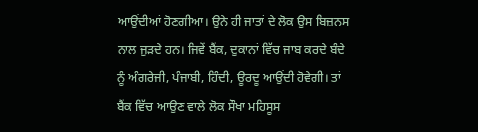ਆਉਂਦੀਆਂ ਹੋਣਗੀਆ। ਉਨੇ ਹੀ ਜਾਤਾਂ ਦੇ ਲੋਕ ਉਸ ਬਿਜ਼ਨਸ ਨਾਲ ਜੁੜਦੇ ਹਨ। ਜਿਵੇਂ ਬੈਂਕ, ਦੁਕਾਨਾਂ ਵਿੱਚ ਜਾਬ ਕਰਦੇ ਬੰਦੇ ਨੂੰ ਅੰਗਰੇਜੀ, ਪੰਜਾਬੀ, ਹਿੰਦੀ, ਊਰਦੂ ਆਉਂਦੀ ਹੋਵੇਗੀ। ਤਾਂ ਬੈਂਕ ਵਿੱਚ ਆਉਣ ਵਾਲੇ ਲੋਕ ਸੌਖਾ ਮਹਿਸੂਸ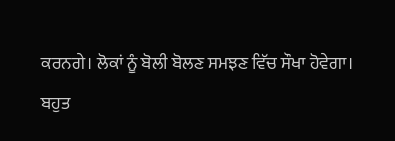ਕਰਨਗੇ। ਲੋਕਾਂ ਨੂੰ ਬੋਲੀ ਬੋਲਣ ਸਮਝਣ ਵਿੱਚ ਸੌਖਾ ਹੋਵੇਗਾ।
ਬਹੁਤ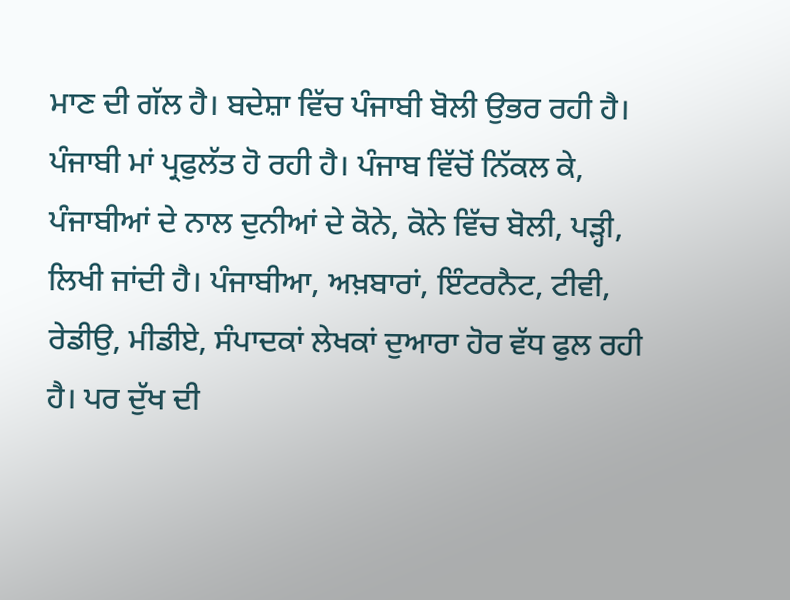ਮਾਣ ਦੀ ਗੱਲ ਹੈ। ਬਦੇਸ਼ਾ ਵਿੱਚ ਪੰਜਾਬੀ ਬੋਲੀ ਉਭਰ ਰਹੀ ਹੈ। ਪੰਜਾਬੀ ਮਾਂ ਪ੍ਰਫੁਲੱਤ ਹੋ ਰਹੀ ਹੈ। ਪੰਜਾਬ ਵਿੱਚੋਂ ਨਿੱਕਲ ਕੇ, ਪੰਜਾਬੀਆਂ ਦੇ ਨਾਲ ਦੁਨੀਆਂ ਦੇ ਕੋਨੇ, ਕੋਨੇ ਵਿੱਚ ਬੋਲੀ, ਪੜ੍ਹੀ, ਲਿਖੀ ਜਾਂਦੀ ਹੈ। ਪੰਜਾਬੀਆ, ਅਖ਼ਬਾਰਾਂ, ਇੰਟਰਨੈਟ, ਟੀਵੀ, ਰੇਡੀਉ, ਮੀਡੀਏ, ਸੰਪਾਦਕਾਂ ਲੇਖਕਾਂ ਦੁਆਰਾ ਹੋਰ ਵੱਧ ਫੁਲ ਰਹੀ ਹੈ। ਪਰ ਦੁੱਖ ਦੀ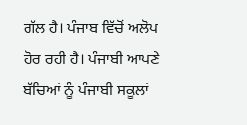ਗੱਲ ਹੈ। ਪੰਜਾਬ ਵਿੱਚੋਂ ਅਲੋਪ ਹੋਰ ਰਹੀ ਹੈ। ਪੰਜਾਬੀ ਆਪਣੇ ਬੱਚਿਆਂ ਨੂੰ ਪੰਜਾਬੀ ਸਕੂਲਾਂ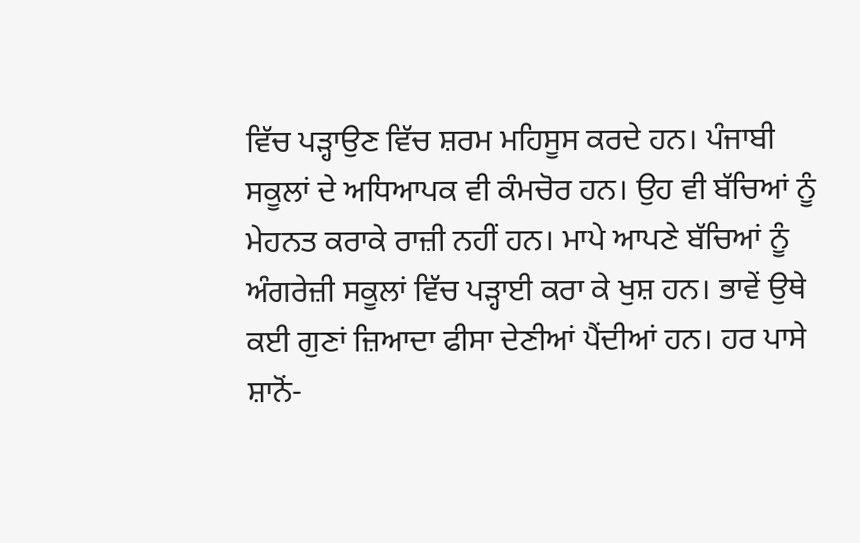ਵਿੱਚ ਪੜ੍ਹਾਉਣ ਵਿੱਚ ਸ਼ਰਮ ਮਹਿਸੂਸ ਕਰਦੇ ਹਨ। ਪੰਜਾਬੀ ਸਕੂਲਾਂ ਦੇ ਅਧਿਆਪਕ ਵੀ ਕੰਮਚੋਰ ਹਨ। ਉਹ ਵੀ ਬੱਚਿਆਂ ਨੂੰ ਮੇਹਨਤ ਕਰਾਕੇ ਰਾਜ਼ੀ ਨਹੀਂ ਹਨ। ਮਾਪੇ ਆਪਣੇ ਬੱਚਿਆਂ ਨੂੰ ਅੰਗਰੇਜ਼ੀ ਸਕੂਲਾਂ ਵਿੱਚ ਪੜ੍ਹਾਈ ਕਰਾ ਕੇ ਖੁਸ਼ ਹਨ। ਭਾਵੇਂ ਉਥੇ ਕਈ ਗੁਣਾਂ ਜ਼ਿਆਦਾ ਫੀਸਾ ਦੇਣੀਆਂ ਪੈਂਦੀਆਂ ਹਨ। ਹਰ ਪਾਸੇ ਸ਼ਾਨੋਂ-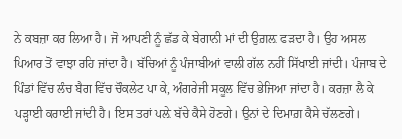ਨੇ ਕਬਜ਼ਾ ਕਰ ਲਿਆ ਹੈ। ਜੋ ਆਪਣੀ ਨੂੰ ਛੱਡ ਕੇ ਬੇਗਾਨੀ ਮਾਂ ਦੀ ਉਗ਼ਲ਼ ਫੜਦਾ ਹੈ। ਉਹ ਅਸਲ ਪਿਆਰ ਤੋਂ ਵਾਝਾ ਰਹਿ ਜਾਂਦਾ ਹੈ। ਬੱਚਿਆਂ ਨੂੰ ਪੰਜਾਬੀਆਂ ਵਾਲੀ ਗੱਲ ਨਹੀਂ ਸਿੱਖਾਈ ਜਾਂਦੀ। ਪੰਜਾਬ ਦੇ ਪਿੰਡਾਂ ਵਿੱਚ ਲੰਚ ਬੈਗ ਵਿੱਚ ਚੌਕਲੇਟ ਪਾ ਕੇ, ਅੰਗਰੇਜੀ ਸਕੂਲ ਵਿੱਚ ਭੇਜਿਆ ਜਾਂਦਾ ਹੈ। ਕਰਜ਼ਾ ਲੈ ਕੇ ਪੜ੍ਹਾਈ ਕਰਾਈ ਜਾਂਦੀ ਹੈ। ਇਸ ਤਰਾਂ ਪਲ਼ੇ ਬੱਚੇ ਕੈਸੇ ਹੋਣਗੇ। ਉਨਾਂ ਦੇ ਦਿਮਾਗ਼ ਕੈਸੇ ਚੱਲਣਗੇ।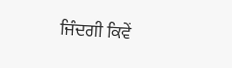ਜਿੰਦਗੀ ਕਿਵੇਂ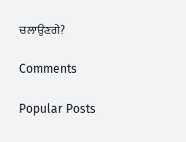ਚਲਾਉਣਗੇ?

Comments

Popular Posts